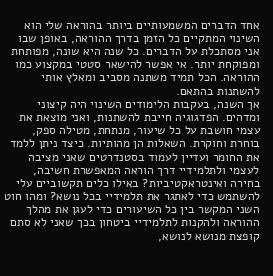אחד הדברים המשמעותיים ביותר בהוראה שלי הוא השינוי המתקיים כל הזמן בדרך ההוראה, באופן שבו אני מסתכלת על הדברים. כל שנה היא שונה, מפותחת ומפוקחת יותר. אי אפשר להישאר סטטי במקצוע כמו ההוראה. הכל תמיד משתנה מסביב ומאלץ אותי להשתנות בהתאם.
אך השנה, בעקבות הלימודים השינוי היה קיצוני ומדהים. הפדגוגיה חייבת להשתנות, ואני מוצאת את עצמי חושבת על כל שיעור, מנתחת, מטילה ספק, בוחרת וחוקרת. השאלות הן מהותיות. כיצד ניתן ללמד את החומר ועדיין לעמוד בסטנדרטים שאני מציבה לעצמי ולתלמידיי דרך הוראה המאפשרת חשיבה, בחירה ואינטראקטיביות? באילו כלים תקשוביים עלי להשתמש כדי לאתגר את תלמידיי בכל נושא? ומהו חוט השני המקשר בין כל השיעורים כדי לעגן את מהלך ההוראה ולהקנות לתלמידיי ביטחון בכך שאני לא סתם קופצת מנושא לנושא,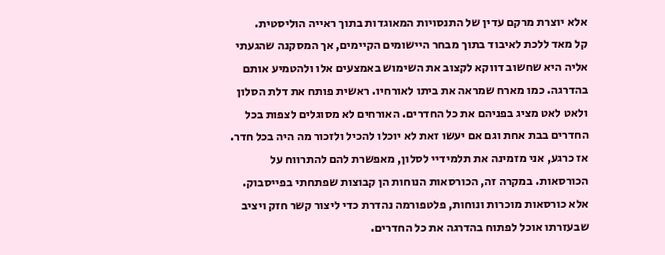אלא יוצרת מרקם עדין של התנסויות המאוגדות בתוך ראייה הוליסטית.
קל מאד ללכת לאיבוד בתוך מבחר היישומים הקיימים, אך המסקנה שהגעתי אליה היא שחשוב דווקא לקצוב את השימוש באמצעים אלו ולהטמיע אותם בהדרגה. כמו מארח שמראה את ביתו לאורחיו. ראשית פותח את דלת הסלון ולאט לאט מציג בפניהם את כל החדרים. האורחים לא מסוגלים לצפות בכל החדרים בבת אחת וגם אם יעשו זאת לא יוכלו להכיל ולזכור מה היה בכל חדר.
אז כרגע, אני מזמינה את תלמידיי לסלון, מאפשרת להם להתרווח על הכורסאות. במקרה זה, הכורסאות הנוחות הן קבוצות שפתחתי בפייסבוק. אלא כורסאות מוכרות ונוחות, פלטפורמה נהדרת כדי ליצור קשר חזק ויציב שבעזרתו אוכל לפתוח בהדרגה את כל החדרים.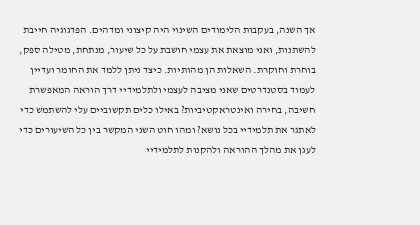אך השנה, בעקבות הלימודים השינוי היה קיצוני ומדהים. הפדגוגיה חייבת להשתנות, ואני מוצאת את עצמי חושבת על כל שיעור, מנתחת, מטילה ספק, בוחרת וחוקרת. השאלות הן מהותיות. כיצד ניתן ללמד את החומר ועדיין לעמוד בסטנדרטים שאני מציבה לעצמי ולתלמידיי דרך הוראה המאפשרת חשיבה, בחירה ואינטראקטיביות? באילו כלים תקשוביים עלי להשתמש כדי לאתגר את תלמידיי בכל נושא? ומהו חוט השני המקשר בין כל השיעורים כדי לעגן את מהלך ההוראה ולהקנות לתלמידיי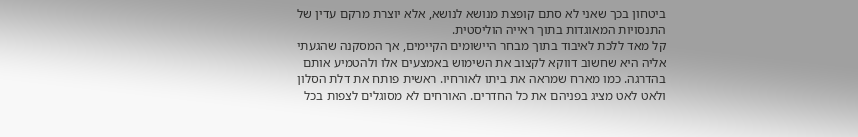ביטחון בכך שאני לא סתם קופצת מנושא לנושא, אלא יוצרת מרקם עדין של התנסויות המאוגדות בתוך ראייה הוליסטית.
קל מאד ללכת לאיבוד בתוך מבחר היישומים הקיימים, אך המסקנה שהגעתי אליה היא שחשוב דווקא לקצוב את השימוש באמצעים אלו ולהטמיע אותם בהדרגה. כמו מארח שמראה את ביתו לאורחיו. ראשית פותח את דלת הסלון ולאט לאט מציג בפניהם את כל החדרים. האורחים לא מסוגלים לצפות בכל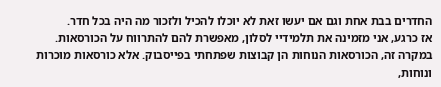החדרים בבת אחת וגם אם יעשו זאת לא יוכלו להכיל ולזכור מה היה בכל חדר.
אז כרגע, אני מזמינה את תלמידיי לסלון, מאפשרת להם להתרווח על הכורסאות. במקרה זה, הכורסאות הנוחות הן קבוצות שפתחתי בפייסבוק. אלא כורסאות מוכרות ונוחות,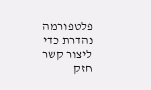פלטפורמה נהדרת כדי ליצור קשר חזק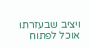ויציב שבעזרתו אוכל לפתוח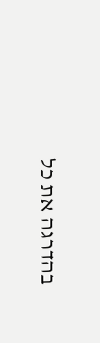בהדרגה את כל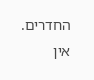החדרים.
אין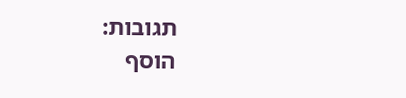תגובות:
הוסף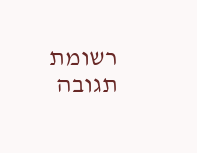רשומת תגובה